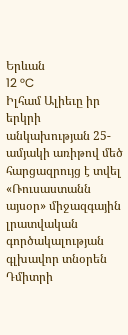Երևան
12 °C
Իլհամ Ալիեւը իր երկրի անկախության 25-ամյակի առիթով մեծ հարցազրույց է տվել «Ռուսաստանն այսօր» միջազգային լրատվական գործակալության գլխավոր տնօրեն Դմիտրի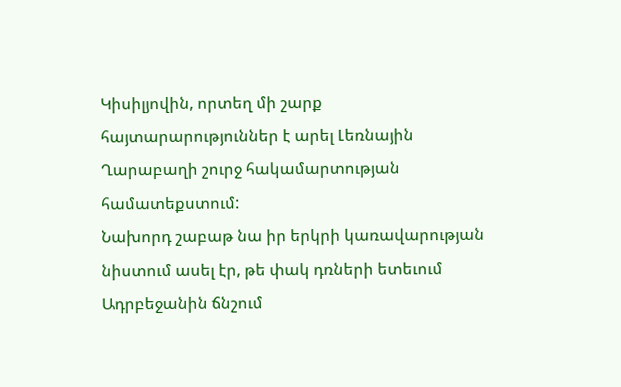Կիսիլյովին, որտեղ մի շարք հայտարարություններ է արել Լեռնային Ղարաբաղի շուրջ հակամարտության համատեքստում:
Նախորդ շաբաթ նա իր երկրի կառավարության նիստում ասել էր, թե փակ դռների ետեւում Ադրբեջանին ճնշում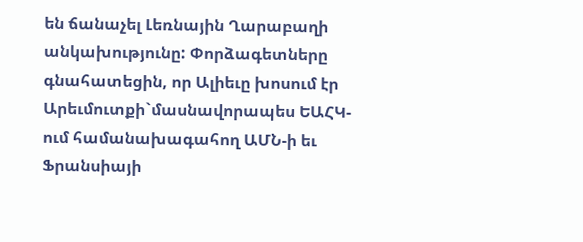են ճանաչել Լեռնային Ղարաբաղի անկախությունը: Փորձագետները գնահատեցին, որ Ալիեւը խոսում էր Արեւմուտքի`մասնավորապես ԵԱՀԿ-ում համանախագահող ԱՄՆ-ի եւ Ֆրանսիայի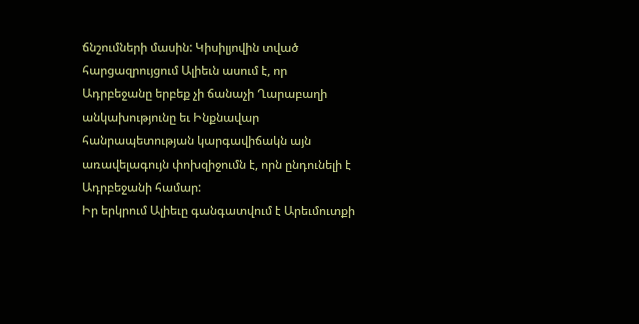ճնշումների մասին: Կիսիլյովին տված հարցազրույցում Ալիեւն ասում է, որ Ադրբեջանը երբեք չի ճանաչի Ղարաբաղի անկախությունը եւ Ինքնավար հանրապետության կարգավիճակն այն առավելագույն փոխզիջումն է, որն ընդունելի է Ադրբեջանի համար:
Իր երկրում Ալիեւը գանգատվում է Արեւմուտքի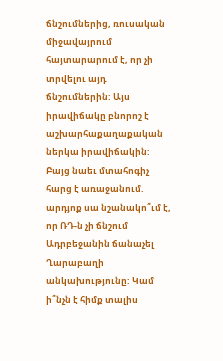ճնշումներից, ռուսական միջավայրում հայտարարում է, որ չի տրվելու այդ ճնշումներին: Այս իրավիճակը բնորոշ է աշխարհաքաղաքական ներկա իրավիճակին: Բայց նաեւ մտահոգիչ հարց է առաջանում. արդյոք սա նշանակո՞ւմ է, որ ՌԴ-ն չի ճնշում Ադրբեջանին ճանաչել Ղարաբաղի անկախությունը: Կամ ի՞նչն է հիմք տալիս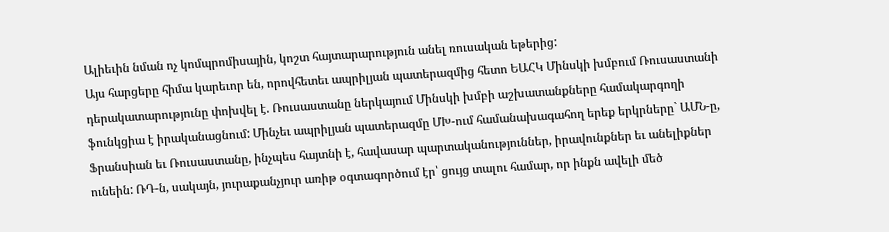Ալիեւին նման ոչ կոմպրոմիսային, կոշտ հայտարարություն անել ռուսական եթերից:
Այս հարցերը հիմա կարեւոր են, որովհետեւ ապրիլյան պատերազմից հետո ԵԱՀԿ Մինսկի խմբում Ռուսաստանի դերակատարությունը փոխվել է. Ռուսաստանը ներկայում Մինսկի խմբի աշխատանքները համակարգողի ֆունկցիա է իրականացնում: Մինչեւ ապրիլյան պատերազմը ՄԽ-ում համանախագահող երեք երկրները` ԱՄՆ-ը, Ֆրանսիան եւ Ռուսաստանը, ինչպես հայտնի է, հավասար պարտականություններ, իրավունքներ եւ անելիքներ ունեին: ՌԴ-ն, սակայն, յուրաքանչյուր առիթ օգտագործում էր՝ ցույց տալու համար, որ ինքն ավելի մեծ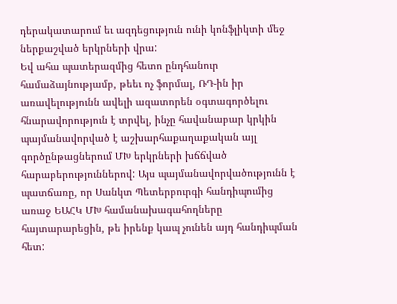դերակատարում եւ ազդեցություն ունի կոնֆլիկտի մեջ ներքաշված երկրների վրա:
Եվ ահա պատերազմից հետո ընդհանուր համաձայնությամբ, թեեւ ոչ ֆորմալ, ՌԴ-ին իր առավելությունն ավելի ազատորեն օգտագործելու հնարավորություն է տրվել, ինչը հավանաբար կրկին պայմանավորված է աշխարհաքաղաքական այլ գործընթացներում ՄԽ երկրների խճճված հարաբերություններով: Այս պայմանավորվածությունն է պատճառը, որ Սանկտ Պետերբուրգի հանդիպումից առաջ ԵԱՀԿ ՄԽ համանախագահողները հայտարարեցին, թե իրենք կապ չունեն այդ հանդիպման հետ: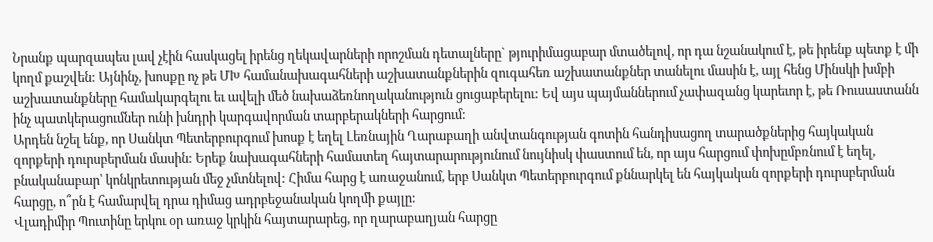Նրանք պարզապես լավ չէին հասկացել իրենց ղեկավարների որոշման դետալները` թյուրիմացաբար մտածելով, որ դա նշանակում է, թե իրենք պետք է մի կողմ քաշվեն: Այնինչ, խոսքը ոչ թե ՄԽ համանախագահների աշխատանքներին զուգահեռ աշխատանքներ տանելու մասին է, այլ հենց Մինսկի խմբի աշխատանքները համակարգելու եւ ավելի մեծ նախաձեռնողականություն ցուցաբերելու: Եվ այս պայմաններում չափազանց կարեւոր է, թե Ռուսաստանն ինչ պատկերացումներ ունի խնդրի կարգավորման տարբերակների հարցում:
Արդեն նշել ենք, որ Սանկտ Պետերբուրգում խոսք է եղել Լեռնային Ղարաբաղի անվտանգության գոտին հանդիսացող տարածքներից հայկական զորքերի դուրսբերման մասին: Երեք նախագահների համատեղ հայտարարությունում նույնիսկ փաստում են, որ այս հարցում փոխըմբռնում է եղել, բնականաբար՝ կոնկրետության մեջ չմտնելով: Հիմա հարց է առաջանում, երբ Սանկտ Պետերբուրգում քննարկել են հայկական զորքերի դուրսբերման հարցը, ո՞րն է համարվել դրա դիմաց ադրբեջանական կողմի քայլը:
Վլադիմիր Պուտինը երկու օր առաջ կրկին հայտարարեց, որ ղարաբաղյան հարցը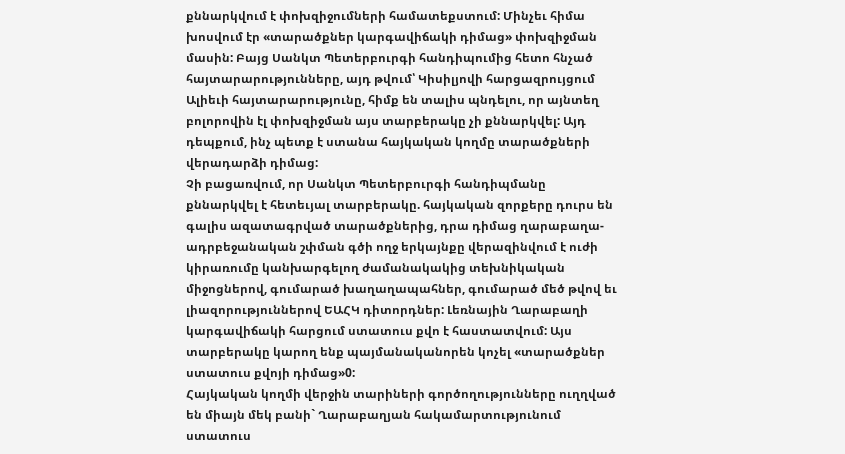քննարկվում է փոխզիջումների համատեքստում: Մինչեւ հիմա խոսվում էր «տարածքներ կարգավիճակի դիմաց» փոխզիջման մասին: Բայց Սանկտ Պետերբուրգի հանդիպումից հետո հնչած հայտարարությունները, այդ թվում՝ Կիսիլյովի հարցազրույցում Ալիեւի հայտարարությունը, հիմք են տալիս պնդելու, որ այնտեղ բոլորովին էլ փոխզիջման այս տարբերակը չի քննարկվել: Այդ դեպքում, ինչ պետք է ստանա հայկական կողմը տարածքների վերադարձի դիմաց:
Չի բացառվում, որ Սանկտ Պետերբուրգի հանդիպմանը քննարկվել է հետեւյալ տարբերակը. հայկական զորքերը դուրս են գալիս ազատագրված տարածքներից, դրա դիմաց ղարաբաղա-ադրբեջանական շփման գծի ողջ երկայնքը վերազինվում է ուժի կիրառումը կանխարգելող ժամանակակից տեխնիկական միջոցներով, գումարած խաղաղապահներ, գումարած մեծ թվով եւ լիազորություններով ԵԱՀԿ դիտորդներ: Լեռնային Ղարաբաղի կարգավիճակի հարցում ստատուս քվո է հաստատվում: Այս տարբերակը կարող ենք պայմանականորեն կոչել «տարածքներ ստատուս քվոյի դիմաց»0:
Հայկական կողմի վերջին տարիների գործողությունները ուղղված են միայն մեկ բանի` Ղարաբաղյան հակամարտությունում ստատուս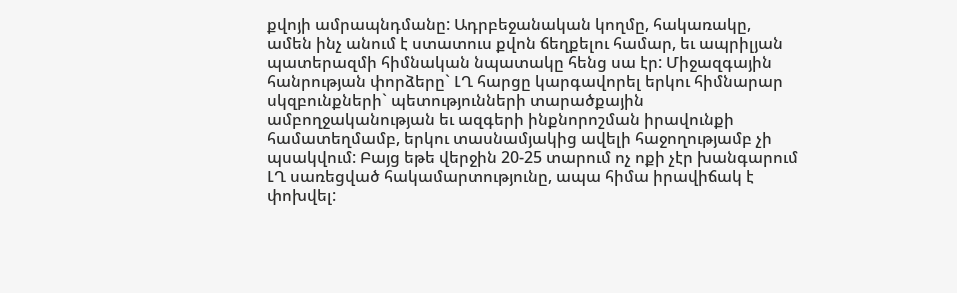քվոյի ամրապնդմանը: Ադրբեջանական կողմը, հակառակը, ամեն ինչ անում է ստատուս քվոն ճեղքելու համար, եւ ապրիլյան պատերազմի հիմնական նպատակը հենց սա էր: Միջազգային հանրության փորձերը` ԼՂ հարցը կարգավորել երկու հիմնարար սկզբունքների` պետությունների տարածքային ամբողջականության եւ ազգերի ինքնորոշման իրավունքի համատեղմամբ, երկու տասնամյակից ավելի հաջողությամբ չի պսակվում: Բայց եթե վերջին 20-25 տարում ոչ ոքի չէր խանգարում ԼՂ սառեցված հակամարտությունը, ապա հիմա իրավիճակ է փոխվել: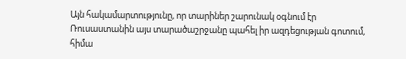Այն հակամարտությունը, որ տարիներ շարունակ օգնում էր Ռուսաստանին այս տարածաշրջանը պահել իր ազդեցության գոտում, հիմա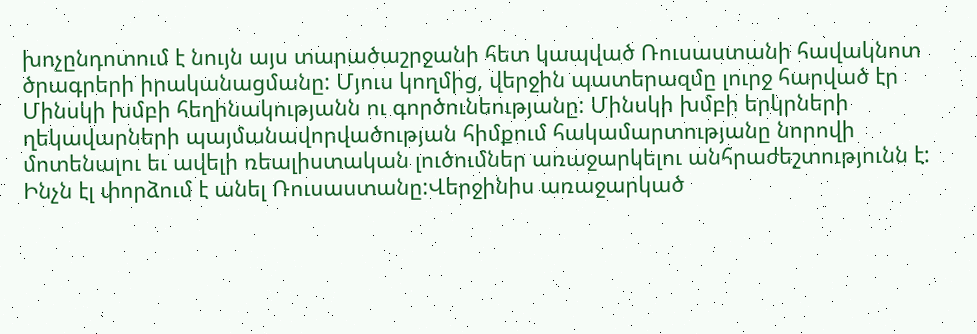խոչընդոտում է նույն այս տարածաշրջանի հետ կապված Ռուսաստանի հավակնոտ ծրագրերի իրականացմանը: Մյուս կողմից, վերջին պատերազմը լուրջ հարված էր Մինսկի խմբի հեղինակությանն ու գործունեությանը: Մինսկի խմբի երկրների ղեկավարների պայմանավորվածության հիմքում հակամարտությանը նորովի մոտենալու եւ ավելի ռեալիստական լուծումներ առաջարկելու անհրաժեշտությունն է: Ինչն էլ փորձում է անել Ռուսաստանը:Վերջինիս առաջարկած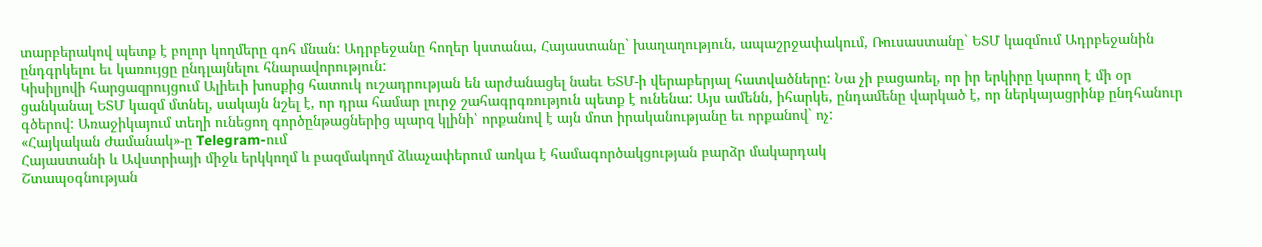տարբերակով պետք է բոլոր կողմերը գոհ մնան: Ադրբեջանը հողեր կստանա, Հայաստանը` խաղաղություն, ապաշրջափակում, Ռուսաստանը` ԵՏՄ կազմում Ադրբեջանին ընդգրկելու եւ կառույցը ընդլայնելու հնարավորություն:
Կիսիլյովի հարցազրույցում Ալիեւի խոսքից հատուկ ուշադրության են արժանացել նաեւ ԵՏՄ-ի վերաբերյալ հատվածները: Նա չի բացառել, որ իր երկիրը կարող է մի օր ցանկանալ ԵՏՄ կազմ մտնել, սակայն նշել է, որ դրա համար լուրջ շահագրգռություն պետք է ունենա: Այս ամենն, իհարկե, ընդամենը վարկած է, որ ներկայացրինք ընդհանուր գծերով: Առաջիկայում տեղի ունեցող գործընթացներից պարզ կլինի՝ որքանով է այն մոտ իրականությանը եւ որքանով` ոչ:
«Հայկական Ժամանակ»-ը Telegram-ում
Հայաստանի և Ավստրիայի միջև երկկողմ և բազմակողմ ձևաչափերում առկա է համագործակցության բարձր մակարդակ
Շտապօգնության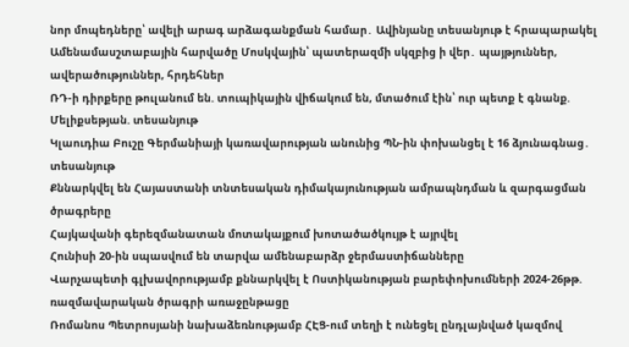նոր մոպեդները՝ ավելի արագ արձագանքման համար․ Ավինյանը տեսանյութ է հրապարակել
Ամենամասշտաբային հարվածը Մոսկվային՝ պատերազմի սկզբից ի վեր․ պայթյուններ, ավերածություններ, հրդեհներ
ՌԴ-ի դիրքերը թուլանում են. տուպիկային վիճակում են, մտածում էին՝ ուր պետք է գնանք. Մելիքսեթյան. տեսանյութ
Կլաուդիա Բուշը Գերմանիայի կառավարության անունից ՊՆ-ին փոխանցել է 16 ձյունագնաց․ տեսանյութ
Քննարկվել են Հայաստանի տնտեսական դիմակայունության ամրապնդման և զարգացման ծրագրերը
Հայկավանի գերեզմանատան մոտակայքում խոտածածկույթ է այրվել
Հունիսի 20-ին սպասվում են տարվա ամենաբարձր ջերմաստիճանները
Վարչապետի գլխավորությամբ քննարկվել է Ոստիկանության բարեփոխումների 2024-26թթ. ռազմավարական ծրագրի առաջընթացը
Ռոմանոս Պետրոսյանի նախաձեռնությամբ ՀԷՑ-ում տեղի է ունեցել ընդլայնված կազմով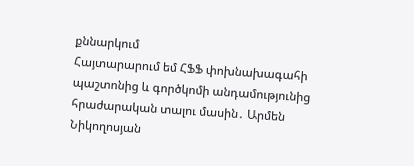քննարկում
Հայտարարում եմ ՀՖՖ փոխնախագահի պաշտոնից և գործկոմի անդամությունից հրաժարական տալու մասին․ Արմեն Նիկողոսյան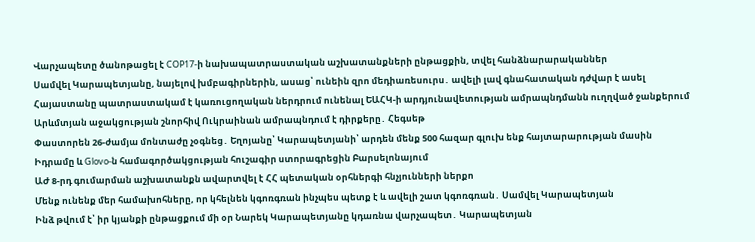Վարչապետը ծանոթացել է COP17-ի նախապատրաստական աշխատանքների ընթացքին, տվել հանձնարարականներ
Սամվել Կարապետյանը, նայելով խմբագիրներին, ասաց՝ ունեին զրո մեդիառեսուրս․ ավելի լավ գնահատական դժվար է ասել
Հայաստանը պատրաստակամ է կառուցողական ներդրում ունենալ ԵԱՀԿ-ի արդյունավետության ամրապնդմանն ուղղված ջանքերում
Արևմտյան աջակցության շնորհիվ Ուկրաինան ամրապնդում է դիրքերը․ Հեգսեթ
Փաստորեն 26-ժամյա մոնտաժը չօգնեց․ Եղոյանը՝ Կարապետյանի՝ արդեն մենք 500 հազար գլուխ ենք հայտարարության մասին
Իդրամը և Glovo-ն համագործակցության հուշագիր ստորագրեցին Բարսելոնայում
ԱԺ 8-րդ գումարման աշխատանքն ավարտվել է ՀՀ պետական օրհներգի հնչյունների ներքո
Մենք ունենք մեր համախոհները, որ կհելնեն կգոռգռան ինչպես պետք է և ավելի շատ կգոռգռան․ Սամվել Կարապետյան
Ինձ թվում է՝ իր կյանքի ընթացքում մի օր Նարեկ Կարապետյանը կդառնա վարչապետ․ Կարապետյան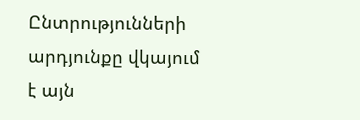Ընտրությունների արդյունքը վկայում է այն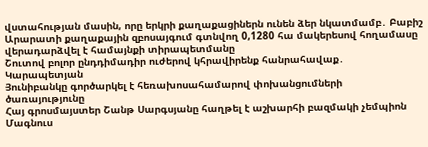վստահության մասին, որը երկրի քաղաքացիներն ունեն ձեր նկատմամբ․ Բաբիշ
Արարատի քաղաքային զբոսայգում գտնվող 0,1280 հա մակերեսով հողամասը վերադարձվել է համայնքի տիրապետմանը
Շուտով բոլոր ընդդիմադիր ուժերով կհրավիրենք հանրահավաք․ Կարապետյան
Յունիբանկը գործարկել է հեռախոսահամարով փոխանցումների ծառայությունը
Հայ գրոսմայստեր Շանթ Սարգսյանը հաղթել է աշխարհի բազմակի չեմպիոն Մագնուս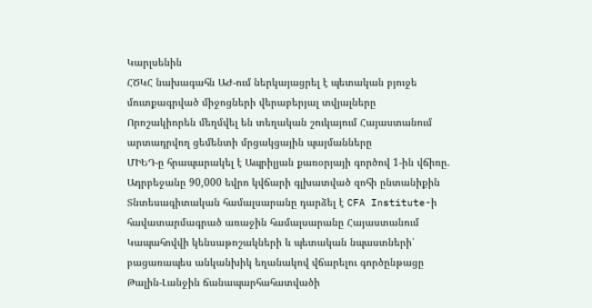Կարլսենին
ՀԾԿՀ նախագահն ԱԺ-ում ներկայացրել է պետական բյուջե մուտքագրված միջոցների վերաբերյալ տվյալները
Որոշակիորեն մեղմվել են տեղական շուկայում Հայաստանում արտադրվող ցեմենտի մրցակցային պայմանները
ՄԻԵԴ-ը հրապարակել է Ապրիլյան քառօրյայի գործով 1-ին վճիռը. Ադրբեջանը 90,000 եվրո կվճարի գլխատված զոհի ընտանիքին
Տնտեսագիտական համալսարանը դարձել է CFA Institute-ի հավատարմագրած առաջին համալսարանը Հայաստանում
Կապահովվի կենսաթոշակների և պետական նպաստների՝ բացառապես անկանխիկ եղանակով վճարելու գործընթացը
Թալին-Լանջին ճանապարհահատվածի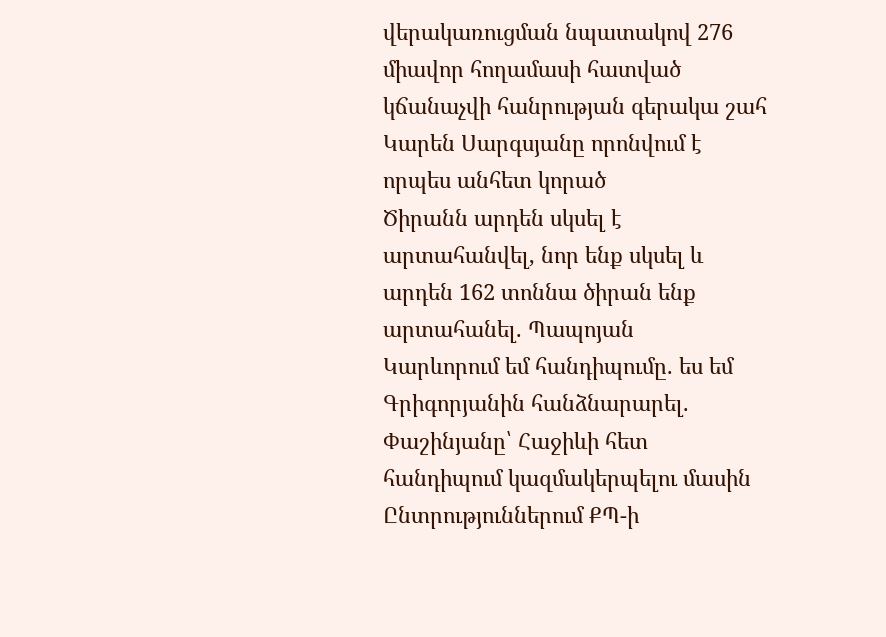վերակառուցման նպատակով 276 միավոր հողամասի հատված կճանաչվի հանրության գերակա շահ
Կարեն Սարգսյանը որոնվում է որպես անհետ կորած
Ծիրանն արդեն սկսել է արտահանվել, նոր ենք սկսել և արդեն 162 տոննա ծիրան ենք արտահանել. Պապոյան
Կարևորում եմ հանդիպումը. ես եմ Գրիգորյանին հանձնարարել. Փաշինյանը՝ Հաջիևի հետ հանդիպում կազմակերպելու մասին
Ընտրություններում ՔՊ-ի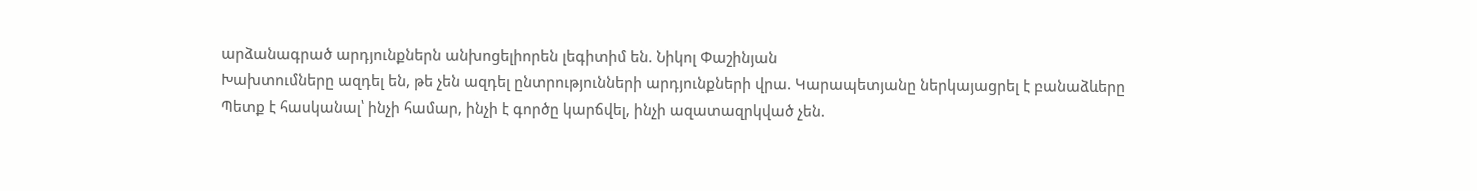արձանագրած արդյունքներն անխոցելիորեն լեգիտիմ են. Նիկոլ Փաշինյան
Խախտումները ազդել են, թե չեն ազդել ընտրությունների արդյունքների վրա. Կարապետյանը ներկայացրել է բանաձևերը
Պետք է հասկանալ՝ ինչի համար, ինչի է գործը կարճվել, ինչի ազատազրկված չեն.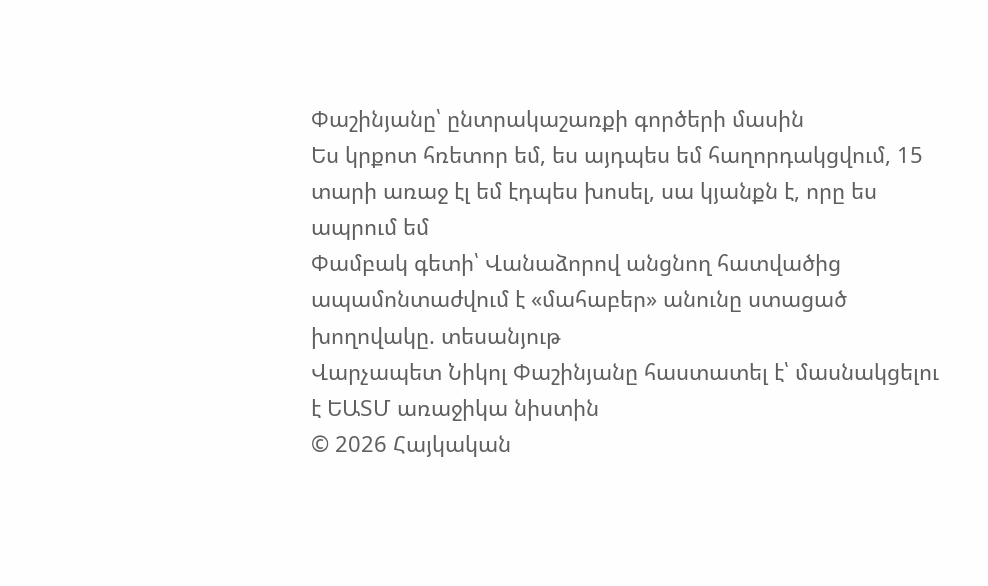Փաշինյանը՝ ընտրակաշառքի գործերի մասին
Ես կրքոտ հռետոր եմ, ես այդպես եմ հաղորդակցվում, 15 տարի առաջ էլ եմ էդպես խոսել, սա կյանքն է, որը ես ապրում եմ
Փամբակ գետի՝ Վանաձորով անցնող հատվածից ապամոնտաժվում է «մահաբեր» անունը ստացած խողովակը. տեսանյութ
Վարչապետ Նիկոլ Փաշինյանը հաստատել է՝ մասնակցելու է ԵԱՏՄ առաջիկա նիստին
© 2026 Հայկական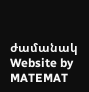ժամանակ
Website by MATEMAT